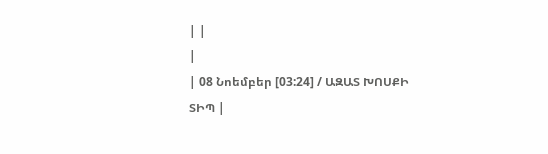| |
|
| 08 Նոեմբեր [03:24] / ԱԶԱՏ ԽՈՍՔԻ ՏԻՊ |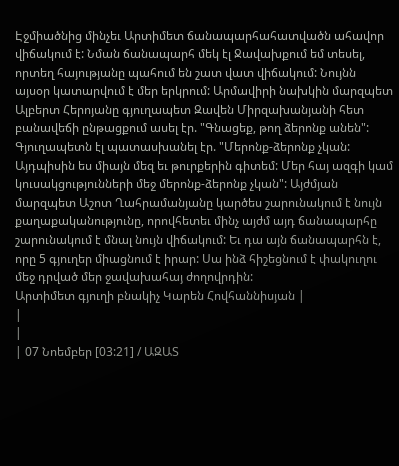Էջմիածնից մինչեւ Արտիմետ ճանապարհահատվածն ահավոր վիճակում է: Նման ճանապարհ մեկ էլ Ջավախքում եմ տեսել, որտեղ հայությանը պահում են շատ վատ վիճակում: Նույնն այսօր կատարվում է մեր երկրում: Արմավիրի նախկին մարզպետ Ալբերտ Հերոյանը գյուղապետ Զավեն Միրզախանյանի հետ բանավեճի ընթացքում ասել էր. "Գնացեք, թող ձերոնք անեն": Գյուղապետն էլ պատասխանել էր. "Մերոնք-ձերոնք չկան: Այդպիսին ես միայն մեզ եւ թուրքերին գիտեմ: Մեր հայ ազգի կամ կուսակցությունների մեջ մերոնք-ձերոնք չկան": Այժմյան մարզպետ Աշոտ Ղահրամանյանը կարծես շարունակում է նույն քաղաքականությունը, որովհետեւ մինչ այժմ այդ ճանապարհը շարունակում է մնալ նույն վիճակում: Եւ դա այն ճանապարհն է, որը 5 գյուղեր միացնում է իրար: Սա ինձ հիշեցնում է փակուղու մեջ դրված մեր ջավախահայ ժողովրդին:
Արտիմետ գյուղի բնակիչ Կարեն Հովհաննիսյան |
|
|
| 07 Նոեմբեր [03:21] / ԱԶԱՏ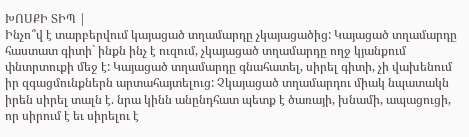ԽՈՍՔԻ ՏԻՊ |
Ինչո՞վ է տարբերվում կայացած տղամարդը չկայացածից: Կայացած տղամարդը հաստատ գիտի` ինքն ինչ է ուզում, չկայացած տղամարդը ողջ կյանքում փնտրտուքի մեջ է: Կայացած տղամարդը գնահատել, սիրել գիտի, չի վախենում իր զգացմունքներն արտահայտելուց: Չկայացած տղամարդու միակ նպատակն իրեն սիրել տալն է. նրա կինն անընդհատ պետք է ծառայի, խնամի, ապացուցի, որ սիրում է եւ սիրելու է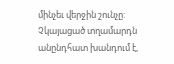մինչեւ վերջին շունչը: Չկայացած տղամարդն անընդհատ խանդում է,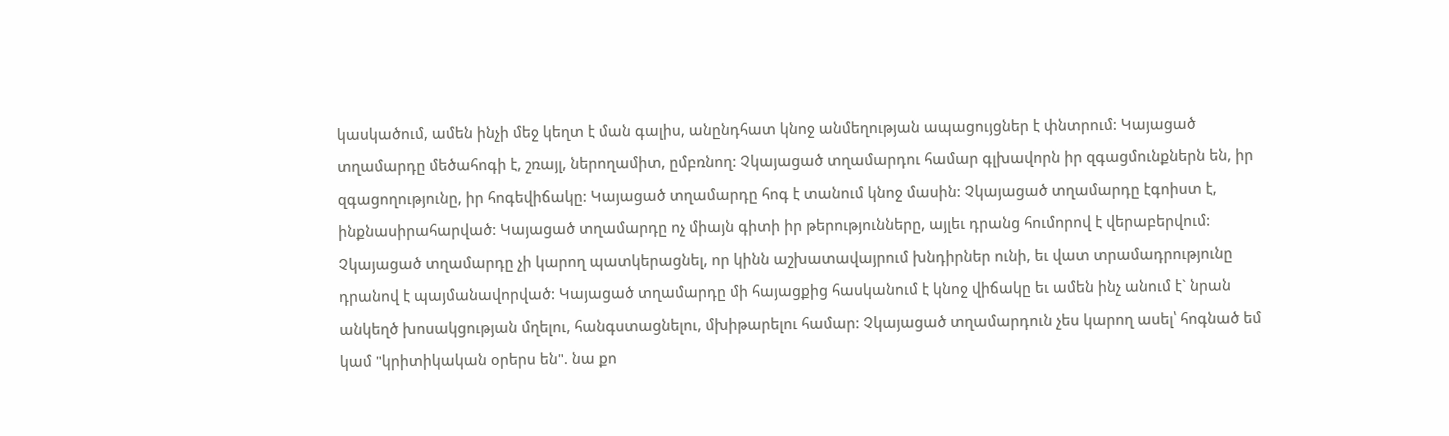կասկածում, ամեն ինչի մեջ կեղտ է ման գալիս, անընդհատ կնոջ անմեղության ապացույցներ է փնտրում: Կայացած տղամարդը մեծահոգի է, շռայլ, ներողամիտ, ըմբռնող: Չկայացած տղամարդու համար գլխավորն իր զգացմունքներն են, իր զգացողությունը, իր հոգեվիճակը: Կայացած տղամարդը հոգ է տանում կնոջ մասին: Չկայացած տղամարդը էգոիստ է, ինքնասիրահարված: Կայացած տղամարդը ոչ միայն գիտի իր թերությունները, այլեւ դրանց հումորով է վերաբերվում: Չկայացած տղամարդը չի կարող պատկերացնել, որ կինն աշխատավայրում խնդիրներ ունի, եւ վատ տրամադրությունը դրանով է պայմանավորված: Կայացած տղամարդը մի հայացքից հասկանում է կնոջ վիճակը եւ ամեն ինչ անում է` նրան անկեղծ խոսակցության մղելու, հանգստացնելու, մխիթարելու համար: Չկայացած տղամարդուն չես կարող ասել՝ հոգնած եմ կամ "կրիտիկական օրերս են". նա քո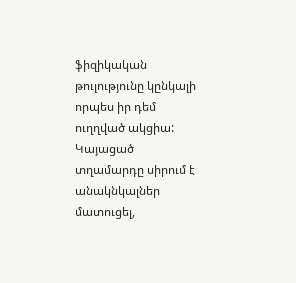ֆիզիկական թուլությունը կընկալի որպես իր դեմ ուղղված ակցիա: Կայացած տղամարդը սիրում է անակնկալներ մատուցել,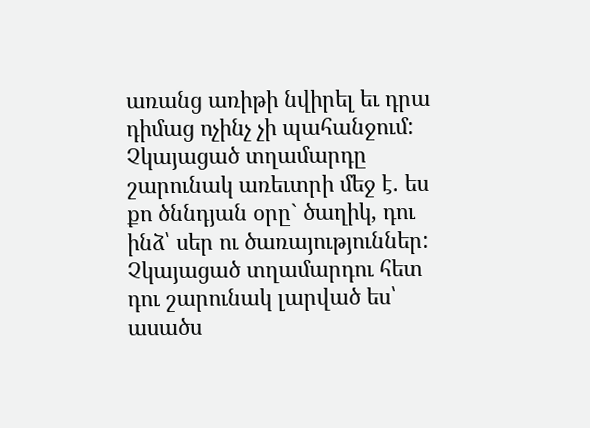առանց առիթի նվիրել եւ դրա դիմաց ոչինչ չի պահանջում: Չկայացած տղամարդը շարունակ առեւտրի մեջ է. ես քո ծննդյան օրը` ծաղիկ, դու ինձ՝ սեր ու ծառայություններ: Չկայացած տղամարդու հետ դու շարունակ լարված ես՝ ասածս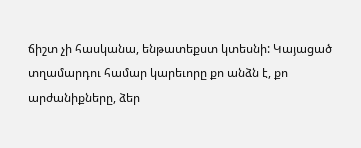ճիշտ չի հասկանա, ենթատեքստ կտեսնի: Կայացած տղամարդու համար կարեւորը քո անձն է, քո արժանիքները, ձեր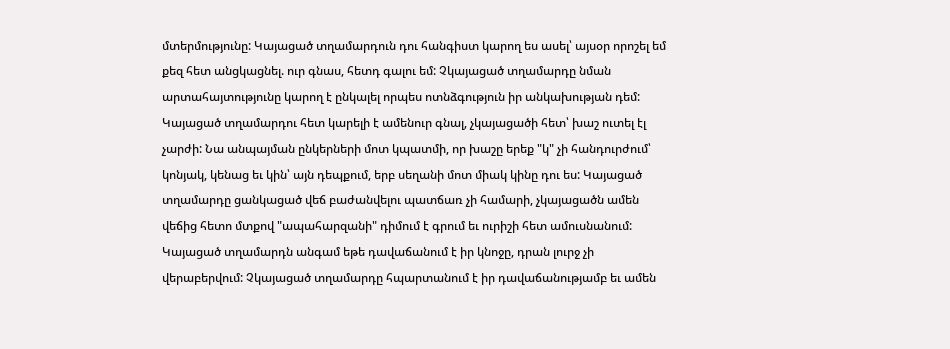մտերմությունը: Կայացած տղամարդուն դու հանգիստ կարող ես ասել՝ այսօր որոշել եմ քեզ հետ անցկացնել. ուր գնաս, հետդ գալու եմ: Չկայացած տղամարդը նման արտահայտությունը կարող է ընկալել որպես ոտնձգություն իր անկախության դեմ: Կայացած տղամարդու հետ կարելի է ամենուր գնալ, չկայացածի հետ՝ խաշ ուտել էլ չարժի: Նա անպայման ընկերների մոտ կպատմի, որ խաշը երեք "կ" չի հանդուրժում՝ կոնյակ, կենաց եւ կին՝ այն դեպքում, երբ սեղանի մոտ միակ կինը դու ես: Կայացած տղամարդը ցանկացած վեճ բաժանվելու պատճառ չի համարի, չկայացածն ամեն վեճից հետո մտքով "ապահարզանի" դիմում է գրում եւ ուրիշի հետ ամուսնանում: Կայացած տղամարդն անգամ եթե դավաճանում է իր կնոջը, դրան լուրջ չի վերաբերվում: Չկայացած տղամարդը հպարտանում է իր դավաճանությամբ եւ ամեն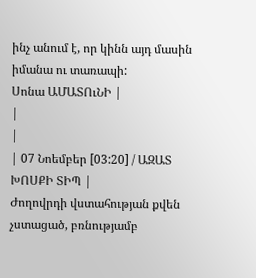ինչ անում է, որ կինն այդ մասին իմանա ու տառապի:
Սոնա ԱՄԱՏՈւՆԻ |
|
|
| 07 Նոեմբեր [03:20] / ԱԶԱՏ ԽՈՍՔԻ ՏԻՊ |
Ժողովրդի վստահության քվեն չստացած, բռնությամբ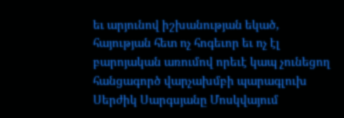եւ արյունով իշխանության եկած, հայության հետ ոչ հոգեւոր եւ ոչ էլ բարոյական առումով որեւէ կապ չունեցող հանցագործ վարչախմբի պարագլուխ Սերժիկ Սարգսյանը Մոսկվայում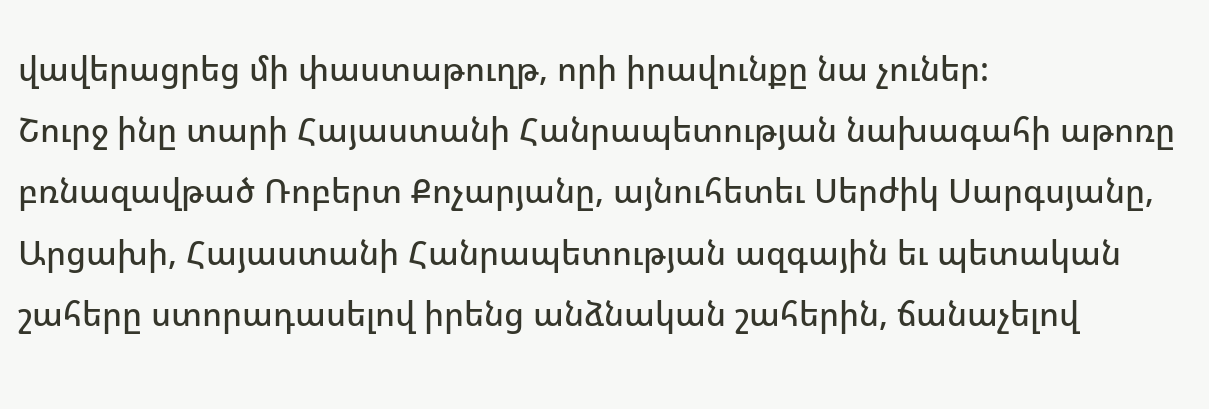վավերացրեց մի փաստաթուղթ, որի իրավունքը նա չուներ:
Շուրջ ինը տարի Հայաստանի Հանրապետության նախագահի աթոռը բռնազավթած Ռոբերտ Քոչարյանը, այնուհետեւ Սերժիկ Սարգսյանը, Արցախի, Հայաստանի Հանրապետության ազգային եւ պետական շահերը ստորադասելով իրենց անձնական շահերին, ճանաչելով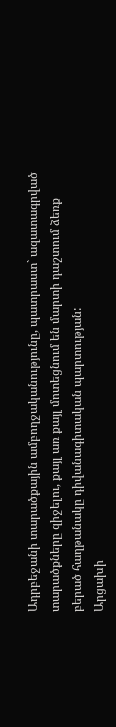Ադրբեջանի տարածքային ամբողջականությունը, պատրաստ` ազատագրված տարածքները զիջելու, քայլ առ քայլ մոտեցնում են մարտի դաշտում ձեռք բերած հաղթանակը դիվանագիտական պարտության:
Արցախի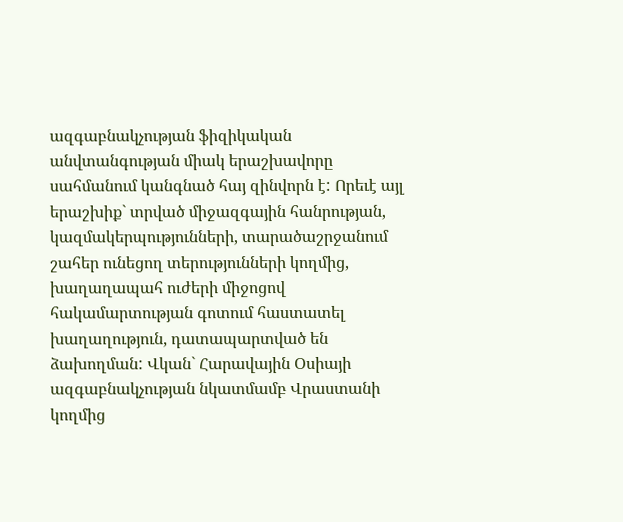ազգաբնակչության ֆիզիկական անվտանգության միակ երաշխավորը սահմանում կանգնած հայ զինվորն է: Որեւէ այլ երաշխիք` տրված միջազգային հանրության, կազմակերպությունների, տարածաշրջանում շահեր ունեցող տերությունների կողմից, խաղաղապահ ուժերի միջոցով հակամարտության գոտում հաստատել խաղաղություն, դատապարտված են ձախողման: Վկան` Հարավային Օսիայի ազգաբնակչության նկատմամբ Վրաստանի կողմից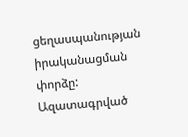ցեղասպանության իրականացման փորձը: Ազատագրված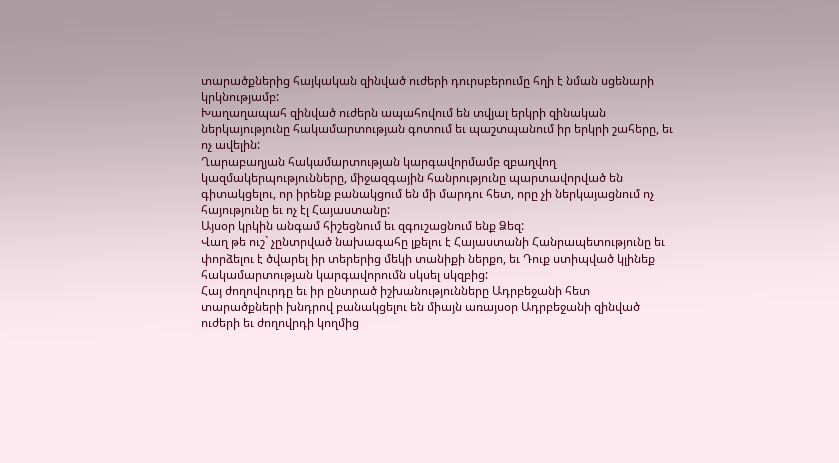տարածքներից հայկական զինված ուժերի դուրսբերումը հղի է նման սցենարի կրկնությամբ:
Խաղաղապահ զինված ուժերն ապահովում են տվյալ երկրի զինական ներկայությունը հակամարտության գոտում եւ պաշտպանում իր երկրի շահերը, եւ ոչ ավելին:
Ղարաբաղյան հակամարտության կարգավորմամբ զբաղվող կազմակերպությունները, միջազգային հանրությունը պարտավորված են գիտակցելու, որ իրենք բանակցում են մի մարդու հետ, որը չի ներկայացնում ոչ հայությունը եւ ոչ էլ Հայաստանը:
Այսօր կրկին անգամ հիշեցնում եւ զգուշացնում ենք Ձեզ:
Վաղ թե ուշ` չընտրված նախագահը լքելու է Հայաստանի Հանրապետությունը եւ փորձելու է ծվարել իր տերերից մեկի տանիքի ներքո, եւ Դուք ստիպված կլինեք հակամարտության կարգավորումն սկսել սկզբից:
Հայ ժողովուրդը եւ իր ընտրած իշխանությունները Ադրբեջանի հետ տարածքների խնդրով բանակցելու են միայն առայսօր Ադրբեջանի զինված ուժերի եւ ժողովրդի կողմից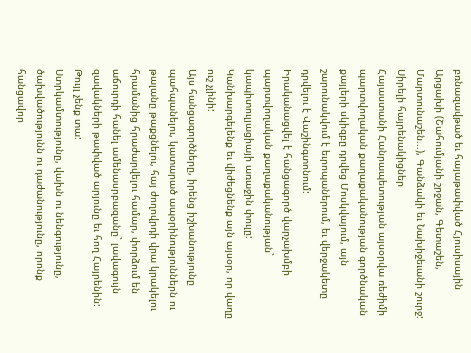բռնազավթած եւ հայաթափված Հյուսիսային Արցախի (Շահումյանի շրջան, Գետաշեն, Մարտունաշեն...), Գանձակի եւ Նախիջեւանի շուրջ:
Սիրելի հայրենակիցներ
Հայաստանի Հանրապետության այսօրվա ռեժիմի պարտվողական քաղաքականության գործնական քայլերի սկիզբը դրվեց Մոսկվայում, այն շարունակվում է եւրոպաներում, եւ վերջակետը դրվելու է Վաշինգտոնում:
Իրականացվել է հանցագործ վարչախմբի պարտվողական քաղաքականության` կապիտուլյացիայի առաջին փուլը:
Կանխարգելենք եւ վիժեցնենք այն այսօր, որ վաղը ուշ չլինի:
Այս հանցագործները, իրենց իշխանությունը պահպանելու, կատարած ապօրինություններն ու թալանը թաքցնելու, հայ ժողովրդի վրա կրակելու հրամանից հրաժարվելու համար, փորձում են աճուրդի հանել ամենասրբազանը` լավագույն զավակների թափված արյունը եւ հող Հայրենին:
Թույլ չենք տա:
Ստրկամտությունը, վախն ու նենգությունը, ծախվածությունն ու դաժանությունը, որոնք հանցավոր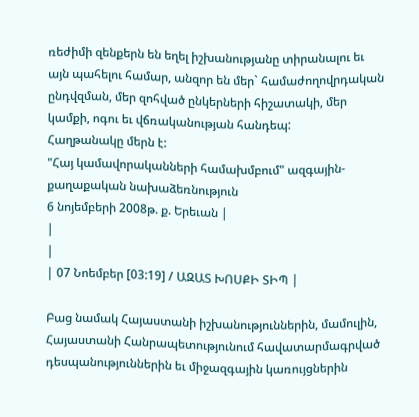ռեժիմի զենքերն են եղել իշխանությանը տիրանալու եւ այն պահելու համար, անզոր են մեր` համաժողովրդական ընդվզման, մեր զոհված ընկերների հիշատակի, մեր կամքի, ոգու եւ վճռականության հանդեպ:
Հաղթանակը մերն է:
"Հայ կամավորականների համախմբում" ազգային-քաղաքական նախաձեռնություն
6 նոյեմբերի 2008թ. ք. Երեւան |
|
|
| 07 Նոեմբեր [03:19] / ԱԶԱՏ ԽՈՍՔԻ ՏԻՊ |

Բաց նամակ Հայաստանի իշխանություններին, մամուլին, Հայաստանի Հանրապետությունում հավատարմագրված դեսպանություններին եւ միջազգային կառույցներին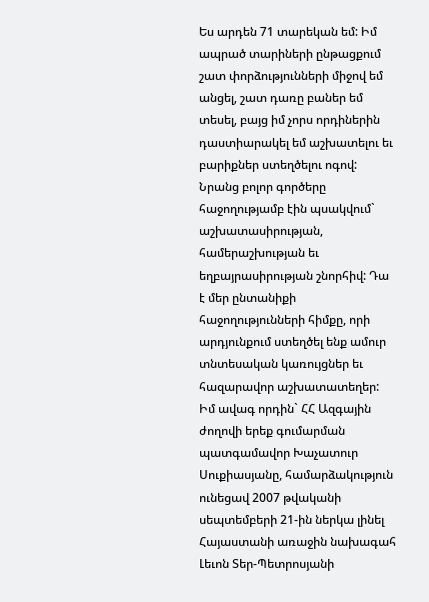Ես արդեն 71 տարեկան եմ: Իմ ապրած տարիների ընթացքում շատ փորձությունների միջով եմ անցել, շատ դառը բաներ եմ տեսել, բայց իմ չորս որդիներին դաստիարակել եմ աշխատելու եւ բարիքներ ստեղծելու ոգով: Նրանց բոլոր գործերը հաջողությամբ էին պսակվում` աշխատասիրության, համերաշխության եւ եղբայրասիրության շնորհիվ: Դա է մեր ընտանիքի հաջողությունների հիմքը, որի արդյունքում ստեղծել ենք ամուր տնտեսական կառույցներ եւ հազարավոր աշխատատեղեր: Իմ ավագ որդին` ՀՀ Ազգային ժողովի երեք գումարման պատգամավոր Խաչատուր Սուքիասյանը, համարձակություն ունեցավ 2007 թվականի սեպտեմբերի 21-ին ներկա լինել Հայաստանի առաջին նախագահ Լեւոն Տեր-Պետրոսյանի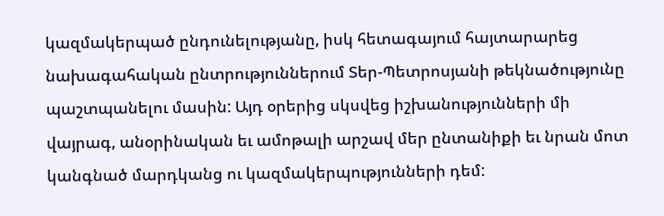կազմակերպած ընդունելությանը, իսկ հետագայում հայտարարեց նախագահական ընտրություններում Տեր-Պետրոսյանի թեկնածությունը պաշտպանելու մասին: Այդ օրերից սկսվեց իշխանությունների մի վայրագ, անօրինական եւ ամոթալի արշավ մեր ընտանիքի եւ նրան մոտ կանգնած մարդկանց ու կազմակերպությունների դեմ: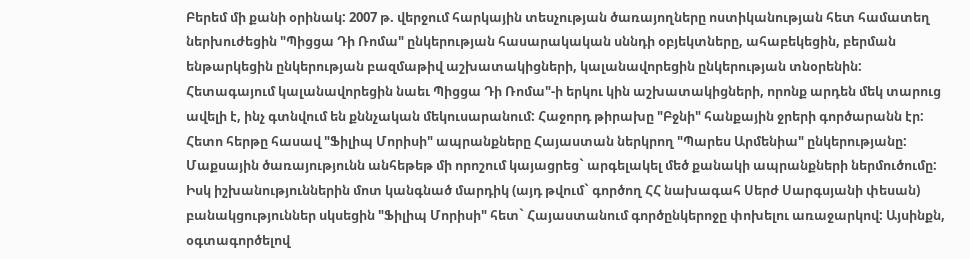Բերեմ մի քանի օրինակ: 2007 թ. վերջում հարկային տեսչության ծառայողները ոստիկանության հետ համատեղ ներխուժեցին "Պիցցա Դի Ռոմա" ընկերության հասարակական սննդի օբյեկտները, ահաբեկեցին, բերման ենթարկեցին ընկերության բազմաթիվ աշխատակիցների, կալանավորեցին ընկերության տնօրենին: Հետագայում կալանավորեցին նաեւ Պիցցա Դի Ռոմա"-ի երկու կին աշխատակիցների, որոնք արդեն մեկ տարուց ավելի է, ինչ գտնվում են քննչական մեկուսարանում: Հաջորդ թիրախը "Բջնի" հանքային ջրերի գործարանն էր: Հետո հերթը հասավ "Ֆիլիպ Մորիսի" ապրանքները Հայաստան ներկրող "Պարես Արմենիա" ընկերությանը: Մաքսային ծառայությունն անհեթեթ մի որոշում կայացրեց` արգելակել մեծ քանակի ապրանքների ներմուծումը: Իսկ իշխանություններին մոտ կանգնած մարդիկ (այդ թվում` գործող ՀՀ նախագահ Սերժ Սարգսյանի փեսան) բանակցություններ սկսեցին "Ֆիլիպ Մորիսի" հետ` Հայաստանում գործընկերոջը փոխելու առաջարկով: Այսինքն, օգտագործելով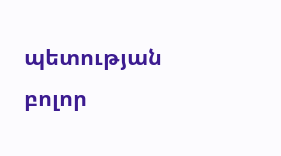պետության բոլոր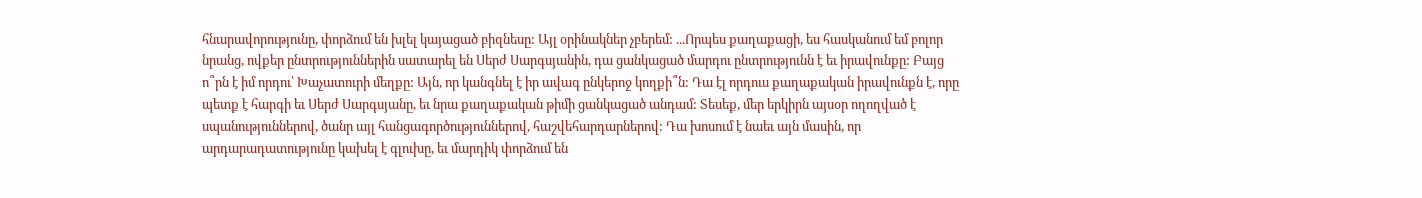հնարավորությունը, փորձում են խլել կայացած բիզնեսը: Այլ օրինակներ չբերեմ: ...Որպես քաղաքացի, ես հասկանում եմ բոլոր նրանց, ովքեր ընտրություններին սատարել են Սերժ Սարգսյանին, դա ցանկացած մարդու ընտրությունն է եւ իրավունքը: Բայց ո՞րն է իմ որդու՝ Խաչատուրի մեղքը: Այն, որ կանգնել է իր ավագ ընկերոջ կողքի՞ն: Դա էլ որդուս քաղաքական իրավունքն է, որը պետք է հարգի եւ Սերժ Սարգսյանը, եւ նրա քաղաքական թիմի ցանկացած անդամ: Տեսեք, մեր երկիրն այսօր ողողված է սպանություններով, ծանր այլ հանցագործություններով, հաշվեհարդարներով: Դա խոսում է նաեւ այն մասին, որ արդարադատությունը կախել է գլուխը, եւ մարդիկ փորձում են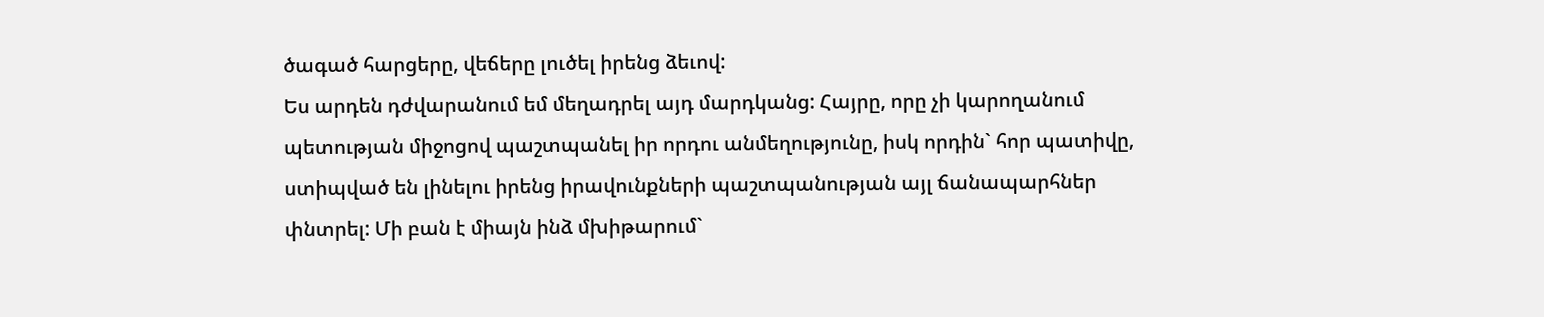ծագած հարցերը, վեճերը լուծել իրենց ձեւով:
Ես արդեն դժվարանում եմ մեղադրել այդ մարդկանց: Հայրը, որը չի կարողանում պետության միջոցով պաշտպանել իր որդու անմեղությունը, իսկ որդին` հոր պատիվը, ստիպված են լինելու իրենց իրավունքների պաշտպանության այլ ճանապարհներ փնտրել: Մի բան է միայն ինձ մխիթարում`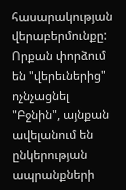հասարակության վերաբերմունքը: Որքան փորձում են "վերեւներից" ոչնչացնել "Բջնին", այնքան ավելանում են ընկերության ապրանքների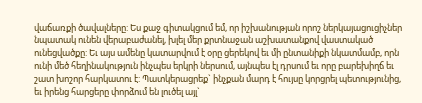վաճառքի ծավալները: Ես քաջ գիտակցում եմ, որ իշխանության որոշ ներկայացուցիչներ նպատակ ունեն վերաբաժանել, խլել մեր քրտնաջան աշխատանքով վաստակած ունեցվածքը: Եւ այս ամենը կատարվում է օրը ցերեկով եւ մի ընտանիքի նկատմամբ, որն ունի մեծ հեղինակություն ինչպես երկրի ներսում, այնպես էլ դրսում եւ որը բարեխիղճ եւ շատ խոշոր հարկատու է: Պատկերացրեք` ինչքան մարդ է հույսը կորցրել պետությունից, եւ իրենց հարցերը փորձում են լուծել այլ`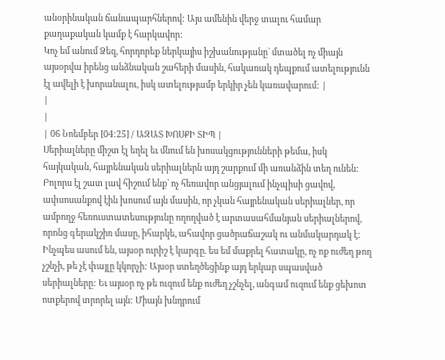անօրինական ճանապարհներով: Այս ամենին վերջ տալու համար քաղաքական կամք է հարկավոր:
Կոչ եմ անում Ձեզ, հորդորեք ներկայիս իշխանությանը` մտածել ոչ միայն այսօրվա իրենց անձնական շահերի մասին, հակառակ դեպքում ատելությունն էլ ավելի է խորանալու, իսկ ատելությամբ երկիր չեն կառավարում: |
|
|
| 06 Նոեմբեր [04:25] / ԱԶԱՏ ԽՈՍՔԻ ՏԻՊ |
Սերիալները միշտ էլ եղել եւ մնում են խոսակցությունների թեմա, իսկ հայկական, հայրենական սերիալներն այդ շարքում մի առանձին տեղ ունեն: Բոլորս էլ շատ լավ հիշում ենք` ոչ հեռավոր անցյալում ինչպիսի ցավով, ափսոսանքով էին խոսում այն մասին, որ չկան հայրենական սերիալներ, որ ամբողջ հեռուստատեսությունը ողողված է արտասահմանյան սերիալներով, որոնց գերակշիռ մասը, իհարկե, ահավոր ցածրաճաշակ ու անմակարդակ է: Ինչպես ասում են, այսօր ուրիշ է կարգը. ես եմ մաքրել հատակը, ոչ ոք ուժեղ թող չշնչի, թե չէ փայլը կկորչի: Այսօր ստեղծեցինք այդ երկար սպասված սերիալները: Եւ այսօր ոչ թե ուզում ենք ուժեղ չշնչել, անգամ ուզում ենք ցեխոտ ոտքերով տրորել այն: Միայն խնդրում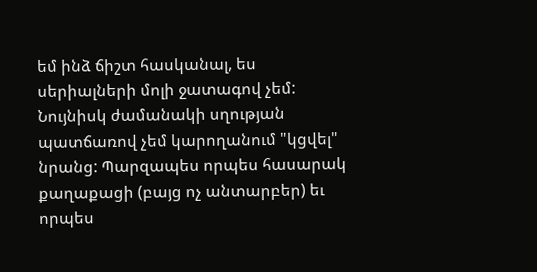եմ ինձ ճիշտ հասկանալ, ես սերիալների մոլի ջատագով չեմ: Նույնիսկ ժամանակի սղության պատճառով չեմ կարողանում "կցվել" նրանց: Պարզապես որպես հասարակ քաղաքացի (բայց ոչ անտարբեր) եւ որպես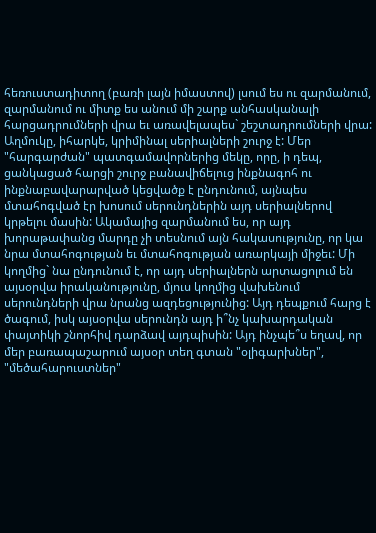հեռուստադիտող (բառի լայն իմաստով) լսում ես ու զարմանում, զարմանում ու միտք ես անում մի շարք անհասկանալի հարցադրումների վրա եւ առավելապես` շեշտադրումների վրա: Աղմուկը, իհարկե, կրիմինալ սերիալների շուրջ է: Մեր "հարգարժան" պատգամավորներից մեկը, որը, ի դեպ, ցանկացած հարցի շուրջ բանավիճելուց ինքնագոհ ու ինքնաբավարարված կեցվածք է ընդունում, այնպես մտահոգված էր խոսում սերունդներին այդ սերիալներով կրթելու մասին: Ակամայից զարմանում ես, որ այդ խորաթափանց մարդը չի տեսնում այն հակասությունը, որ կա նրա մտահոգության եւ մտահոգության առարկայի միջեւ: Մի կողմից` նա ընդունում է, որ այդ սերիալներն արտացոլում են այսօրվա իրականությունը, մյուս կողմից վախենում սերունդների վրա նրանց ազդեցությունից: Այդ դեպքում հարց է ծագում, իսկ այսօրվա սերունդն այդ ի՞նչ կախարդական փայտիկի շնորհիվ դարձավ այդպիսին: Այդ ինչպե՞ս եղավ, որ մեր բառապաշարում այսօր տեղ գտան "օլիգարխներ", "մեծահարուստներ"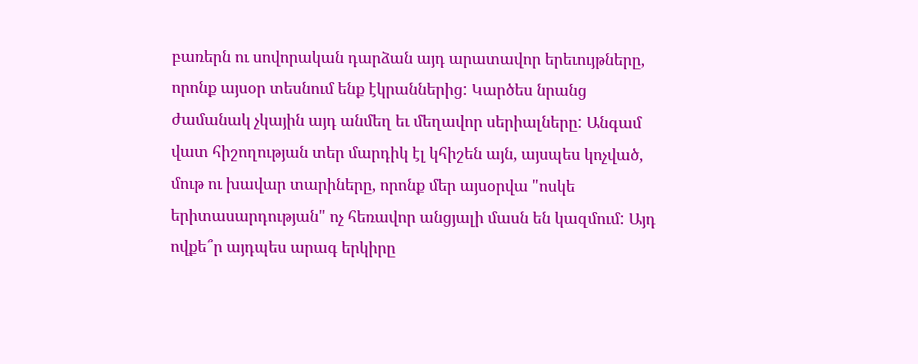բառերն ու սովորական դարձան այդ արատավոր երեւույթները, որոնք այսօր տեսնում ենք էկրաններից: Կարծես նրանց ժամանակ չկային այդ անմեղ եւ մեղավոր սերիալները: Անգամ վատ հիշողության տեր մարդիկ էլ կհիշեն այն, այսպես կոչված, մութ ու խավար տարիները, որոնք մեր այսօրվա "ոսկե երիտասարդության" ոչ հեռավոր անցյալի մասն են կազմում: Այդ ովքե՞ր այդպես արագ երկիրը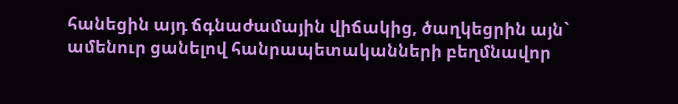հանեցին այդ ճգնաժամային վիճակից, ծաղկեցրին այն` ամենուր ցանելով հանրապետականների բեղմնավոր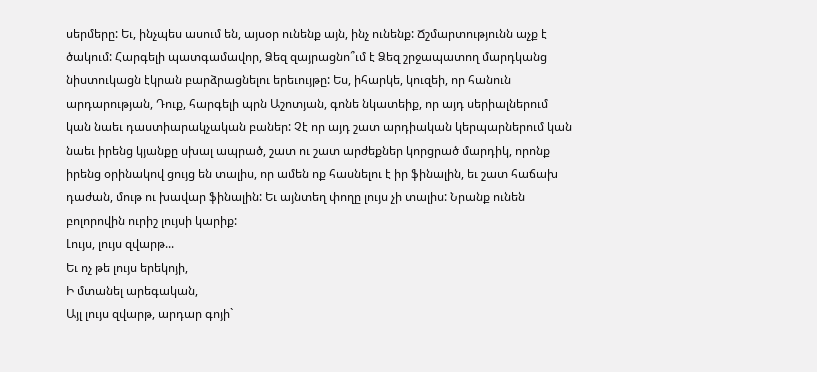սերմերը: Եւ, ինչպես ասում են, այսօր ունենք այն, ինչ ունենք: Ճշմարտությունն աչք է ծակում: Հարգելի պատգամավոր, Ձեզ զայրացնո՞ւմ է Ձեզ շրջապատող մարդկանց նիստուկացն էկրան բարձրացնելու երեւույթը: Ես, իհարկե, կուզեի, որ հանուն արդարության, Դուք, հարգելի պրն Աշոտյան, գոնե նկատեիք, որ այդ սերիալներում կան նաեւ դաստիարակչական բաներ: Չէ որ այդ շատ արդիական կերպարներում կան նաեւ իրենց կյանքը սխալ ապրած, շատ ու շատ արժեքներ կորցրած մարդիկ, որոնք իրենց օրինակով ցույց են տալիս, որ ամեն ոք հասնելու է իր ֆինալին, եւ շատ հաճախ դաժան, մութ ու խավար ֆինալին: Եւ այնտեղ փողը լույս չի տալիս: Նրանք ունեն բոլորովին ուրիշ լույսի կարիք:
Լույս, լույս զվարթ...
Եւ ոչ թե լույս երեկոյի,
Ի մտանել արեգական,
Այլ լույս զվարթ, արդար գոյի`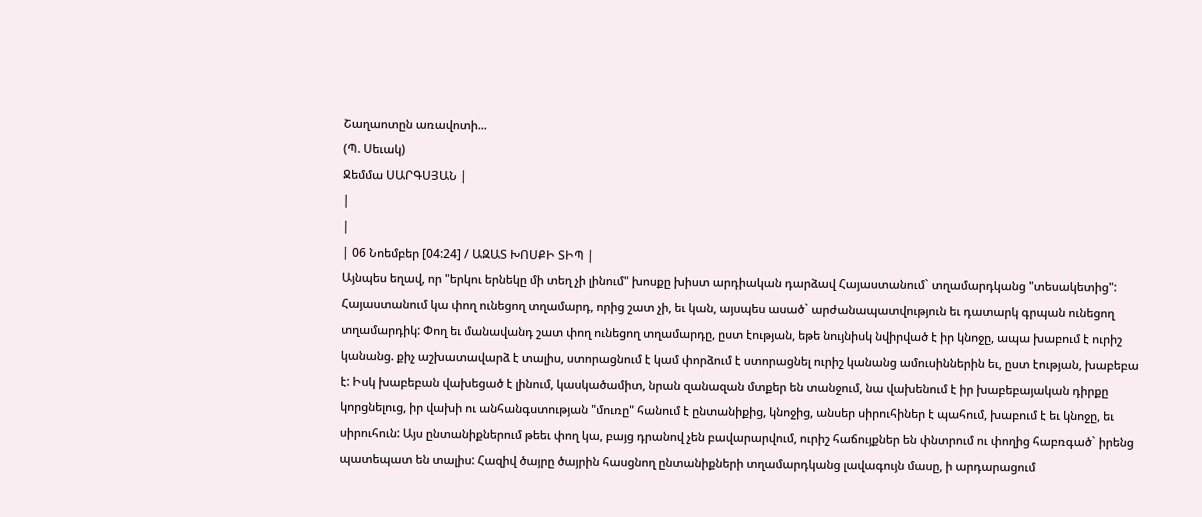Շաղաոտըն առավոտի...
(Պ. Սեւակ)
Ջեմմա ՍԱՐԳՍՅԱՆ |
|
|
| 06 Նոեմբեր [04:24] / ԱԶԱՏ ԽՈՍՔԻ ՏԻՊ |
Այնպես եղավ, որ "երկու երնեկը մի տեղ չի լինում" խոսքը խիստ արդիական դարձավ Հայաստանում` տղամարդկանց "տեսակետից": Հայաստանում կա փող ունեցող տղամարդ, որից շատ չի, եւ կան, այսպես ասած` արժանապատվություն եւ դատարկ գրպան ունեցող տղամարդիկ: Փող եւ մանավանդ շատ փող ունեցող տղամարդը, ըստ էության, եթե նույնիսկ նվիրված է իր կնոջը, ապա խաբում է ուրիշ կանանց. քիչ աշխատավարձ է տալիս, ստորացնում է կամ փորձում է ստորացնել ուրիշ կանանց ամուսիններին եւ, ըստ էության, խաբեբա է: Իսկ խաբեբան վախեցած է լինում, կասկածամիտ, նրան զանազան մտքեր են տանջում, նա վախենում է իր խաբեբայական դիրքը կորցնելուց, իր վախի ու անհանգստության "մուռը" հանում է ընտանիքից, կնոջից, անսեր սիրուհիներ է պահում, խաբում է եւ կնոջը, եւ սիրուհուն: Այս ընտանիքներում թեեւ փող կա, բայց դրանով չեն բավարարվում, ուրիշ հաճույքներ են փնտրում ու փողից հաբռգած` իրենց պատեպատ են տալիս: Հազիվ ծայրը ծայրին հասցնող ընտանիքների տղամարդկանց լավագույն մասը, ի արդարացում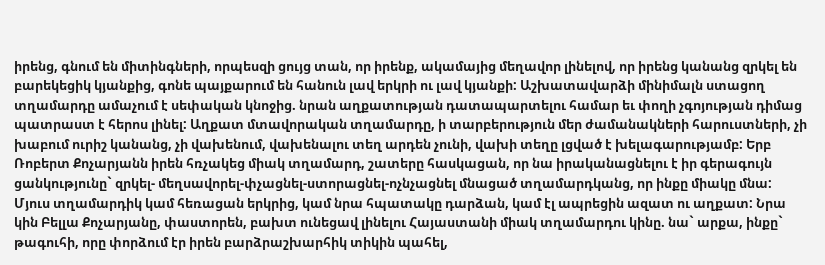իրենց, գնում են միտինգների, որպեսզի ցույց տան, որ իրենք, ակամայից մեղավոր լինելով, որ իրենց կանանց զրկել են բարեկեցիկ կյանքից, գոնե պայքարում են հանուն լավ երկրի ու լավ կյանքի: Աշխատավարձի մինիմալն ստացող տղամարդը ամաչում է սեփական կնոջից. նրան աղքատության դատապարտելու համար եւ փողի չգոյության դիմաց պատրաստ է հերոս լինել: Աղքատ մտավորական տղամարդը, ի տարբերություն մեր ժամանակների հարուստների, չի խաբում ուրիշ կանանց, չի վախենում, վախենալու տեղ արդեն չունի, վախի տեղը լցված է խելագարությամբ: Երբ Ռոբերտ Քոչարյանն իրեն հռչակեց միակ տղամարդ, շատերը հասկացան, որ նա իրականացնելու է իր գերագույն ցանկությունը` զրկել- մեղսավորել-փչացնել-ստորացնել-ոչնչացնել մնացած տղամարդկանց, որ ինքը միակը մնա: Մյուս տղամարդիկ կամ հեռացան երկրից, կամ նրա հպատակը դարձան, կամ էլ ապրեցին ազատ ու աղքատ: Նրա կին Բելլա Քոչարյանը, փաստորեն, բախտ ունեցավ լինելու Հայաստանի միակ տղամարդու կինը. նա` արքա, ինքը` թագուհի, որը փորձում էր իրեն բարձրաշխարհիկ տիկին պահել,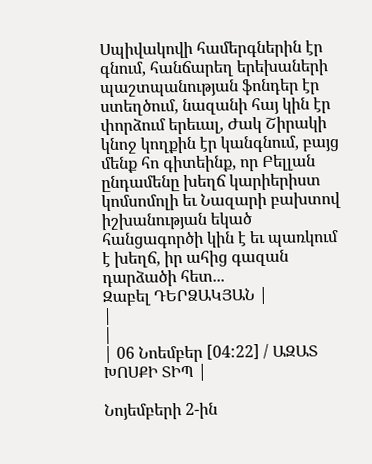Սպիվակովի համերգներին էր գնում, հանճարեղ երեխաների պաշտպանության ֆոնդեր էր ստեղծում, նազանի հայ կին էր փորձում երեւալ, Ժակ Շիրակի կնոջ կողքին էր կանգնում, բայց մենք հո գիտեինք, որ Բելլան ընդամենը խեղճ կարիերիստ կոմսոմոլի եւ Նազարի բախտով իշխանության եկած հանցագործի կին է եւ պառկում է խեղճ, իր ահից գազան դարձածի հետ...
Զաբել ԴԵՐՁԱԿՅԱՆ |
|
|
| 06 Նոեմբեր [04:22] / ԱԶԱՏ ԽՈՍՔԻ ՏԻՊ |

Նոյեմբերի 2-ին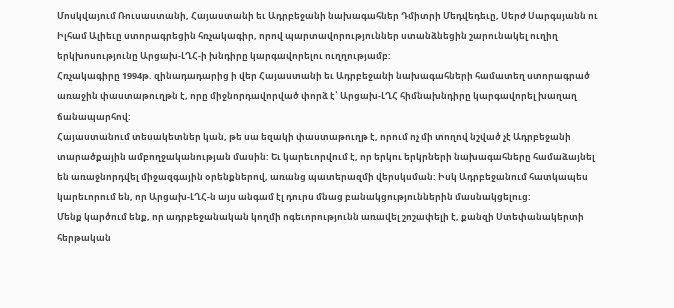Մոսկվայում Ռուսաստանի, Հայաստանի եւ Ադրբեջանի նախագահներ Դմիտրի Մեդվեդեւը, Սերժ Սարգսյանն ու Իլհամ Ալիեւը ստորագրեցին հռչակագիր, որով պարտավորություններ ստանձնեցին շարունակել ուղիղ երկխոսությունը Արցախ-ԼՂՀ-ի խնդիրը կարգավորելու ուղղությամբ:
Հռչակագիրը 1994թ. զինադադարից ի վեր Հայաստանի եւ Ադրբեջանի նախագահների համատեղ ստորագրած առաջին փաստաթուղթն է, որը միջնորդավորված փորձ է՝ Արցախ-ԼՂՀ հիմնախնդիրը կարգավորել խաղաղ ճանապարհով:
Հայաստանում տեսակետներ կան, թե սա եզակի փաստաթուղթ է, որում ոչ մի տողով նշված չէ Ադրբեջանի տարածքային ամբողջականության մասին: Եւ կարեւորվում է, որ երկու երկրների նախագահները համաձայնել են առաջնորդվել միջազգային օրենքներով, առանց պատերազմի վերսկսման: Իսկ Ադրբեջանում հատկապես կարեւորում են, որ Արցախ-ԼՂՀ-ն այս անգամ էլ դուրս մնաց բանակցություններին մասնակցելուց:
Մենք կարծում ենք, որ ադրբեջանական կողմի ոգեւորությունն առավել շոշափելի է, քանզի Ստեփանակերտի հերթական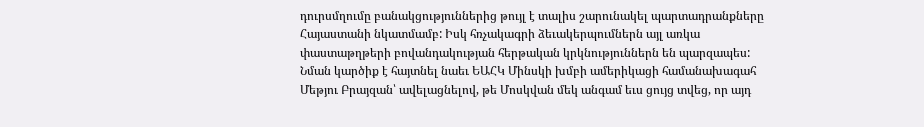դուրսմղումը բանակցություններից թույլ է տալիս շարունակել պարտադրանքները Հայաստանի նկատմամբ: Իսկ հռչակագրի ձեւակերպումներն այլ առկա փաստաթղթերի բովանդակության հերթական կրկնություններն են պարզապես: Նման կարծիք է հայտնել նաեւ ԵԱՀԿ Մինսկի խմբի ամերիկացի համանախագահ Մեթյու Բրայզան՝ ավելացնելով, թե Մոսկվան մեկ անգամ եւս ցույց տվեց, որ այդ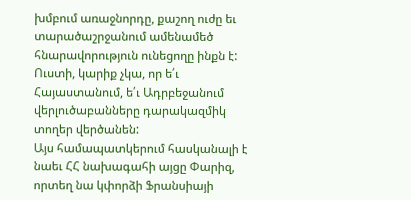խմբում առաջնորդը, քաշող ուժը եւ տարածաշրջանում ամենամեծ հնարավորություն ունեցողը ինքն է: Ուստի, կարիք չկա, որ ե՛ւ Հայաստանում, ե՛ւ Ադրբեջանում վերլուծաբանները դարակազմիկ տողեր վերծանեն:
Այս համապատկերում հասկանալի է նաեւ ՀՀ նախագահի այցը Փարիզ, որտեղ նա կփորձի Ֆրանսիայի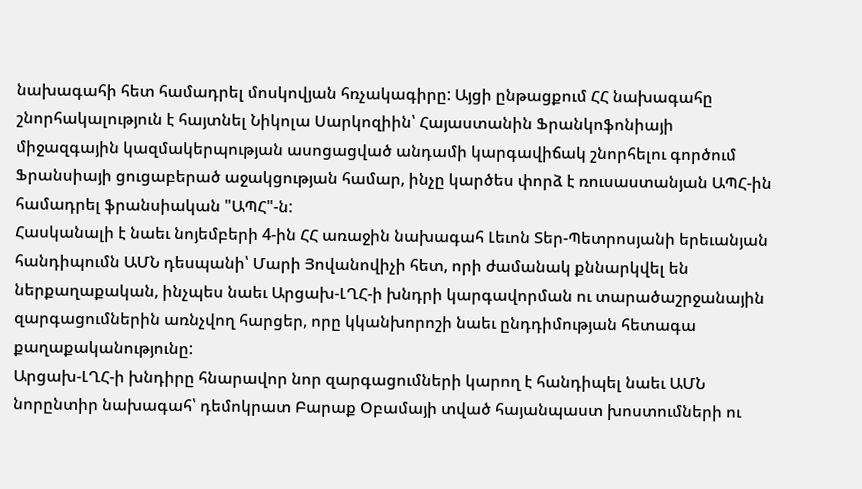նախագահի հետ համադրել մոսկովյան հռչակագիրը: Այցի ընթացքում ՀՀ նախագահը շնորհակալություն է հայտնել Նիկոլա Սարկոզիին՝ Հայաստանին Ֆրանկոֆոնիայի միջազգային կազմակերպության ասոցացված անդամի կարգավիճակ շնորհելու գործում Ֆրանսիայի ցուցաբերած աջակցության համար, ինչը կարծես փորձ է ռուսաստանյան ԱՊՀ-ին համադրել ֆրանսիական "ԱՊՀ"-ն:
Հասկանալի է նաեւ նոյեմբերի 4-ին ՀՀ առաջին նախագահ Լեւոն Տեր-Պետրոսյանի երեւանյան հանդիպումն ԱՄՆ դեսպանի՝ Մարի Յովանովիչի հետ, որի ժամանակ քննարկվել են ներքաղաքական, ինչպես նաեւ Արցախ-ԼՂՀ-ի խնդրի կարգավորման ու տարածաշրջանային զարգացումներին առնչվող հարցեր, որը կկանխորոշի նաեւ ընդդիմության հետագա քաղաքականությունը:
Արցախ-ԼՂՀ-ի խնդիրը հնարավոր նոր զարգացումների կարող է հանդիպել նաեւ ԱՄՆ նորընտիր նախագահ՝ դեմոկրատ Բարաք Օբամայի տված հայանպաստ խոստումների ու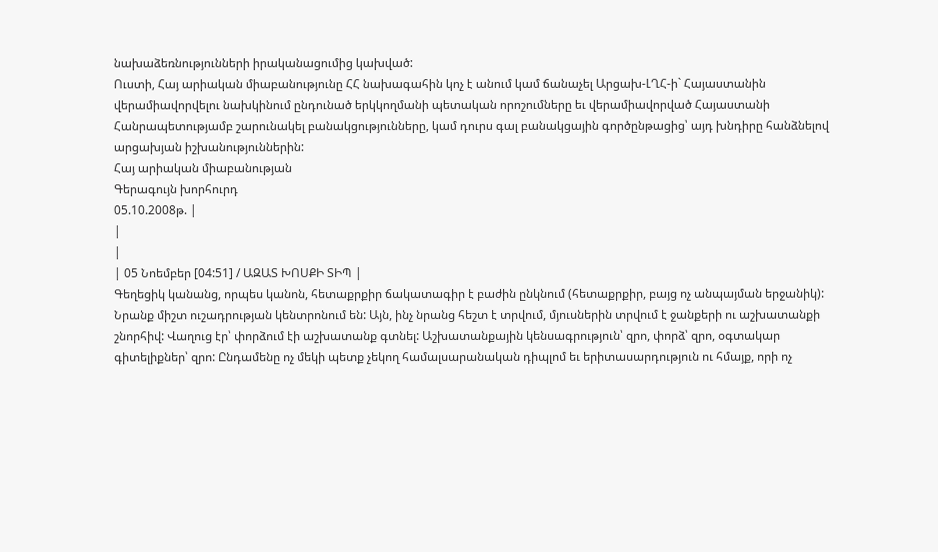նախաձեռնությունների իրականացումից կախված:
Ուստի, Հայ արիական միաբանությունը ՀՀ նախագահին կոչ է անում կամ ճանաչել Արցախ-ԼՂՀ-ի` Հայաստանին վերամիավորվելու նախկինում ընդունած երկկողմանի պետական որոշումները եւ վերամիավորված Հայաստանի Հանրապետությամբ շարունակել բանակցությունները, կամ դուրս գալ բանակցային գործընթացից՝ այդ խնդիրը հանձնելով արցախյան իշխանություններին:
Հայ արիական միաբանության
Գերագույն խորհուրդ
05.10.2008թ. |
|
|
| 05 Նոեմբեր [04:51] / ԱԶԱՏ ԽՈՍՔԻ ՏԻՊ |
Գեղեցիկ կանանց, որպես կանոն, հետաքրքիր ճակատագիր է բաժին ընկնում (հետաքրքիր, բայց ոչ անպայման երջանիկ): Նրանք միշտ ուշադրության կենտրոնում են: Այն, ինչ նրանց հեշտ է տրվում, մյուսներին տրվում է ջանքերի ու աշխատանքի շնորհիվ: Վաղուց էր՝ փորձում էի աշխատանք գտնել: Աշխատանքային կենսագրություն՝ զրո, փորձ՝ զրո, օգտակար գիտելիքներ՝ զրո: Ընդամենը ոչ մեկի պետք չեկող համալսարանական դիպլոմ եւ երիտասարդություն ու հմայք, որի ոչ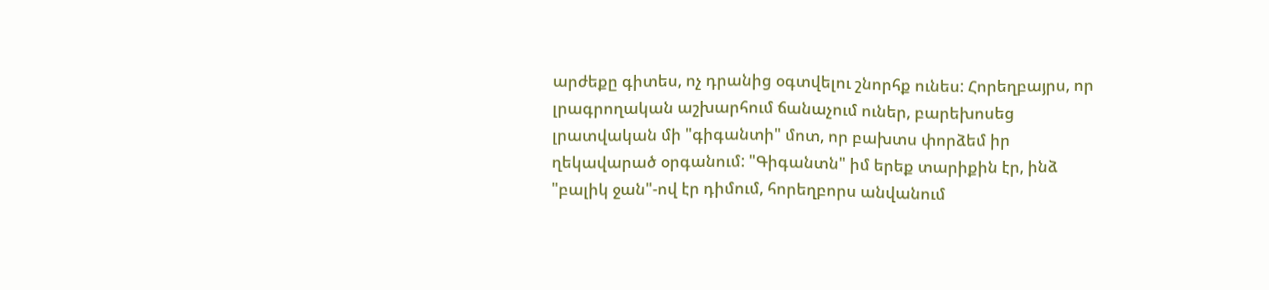արժեքը գիտես, ոչ դրանից օգտվելու շնորհք ունես: Հորեղբայրս, որ լրագրողական աշխարհում ճանաչում ուներ, բարեխոսեց լրատվական մի "գիգանտի" մոտ, որ բախտս փորձեմ իր ղեկավարած օրգանում: "Գիգանտն" իմ երեք տարիքին էր, ինձ "բալիկ ջան"-ով էր դիմում, հորեղբորս անվանում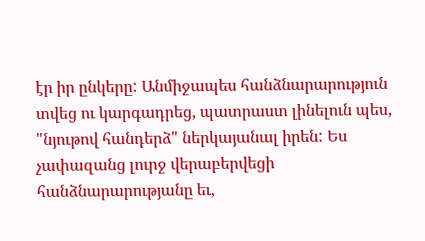էր իր ընկերը: Անմիջապես հանձնարարություն տվեց ու կարգադրեց, պատրաստ լինելուն պես, "նյութով հանդերձ" ներկայանալ իրեն: Ես չափազանց լուրջ վերաբերվեցի հանձնարարությանը եւ,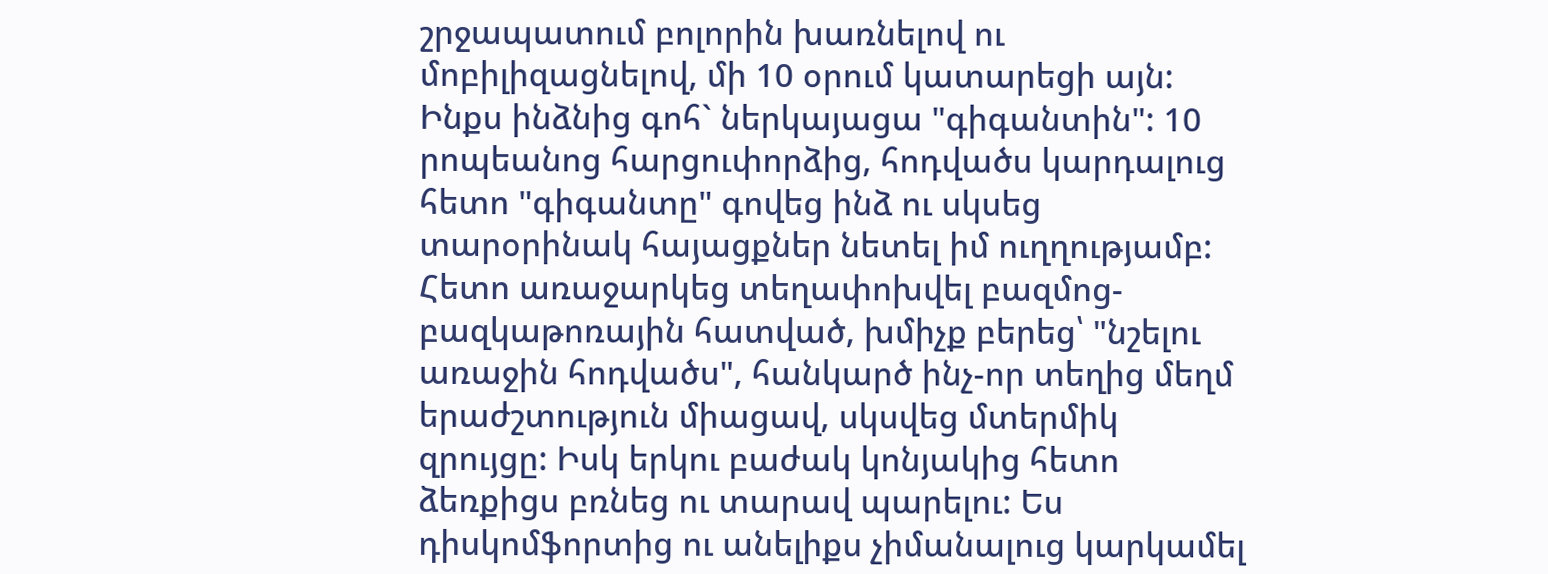շրջապատում բոլորին խառնելով ու մոբիլիզացնելով, մի 10 օրում կատարեցի այն: Ինքս ինձնից գոհ` ներկայացա "գիգանտին": 10 րոպեանոց հարցուփորձից, հոդվածս կարդալուց հետո "գիգանտը" գովեց ինձ ու սկսեց տարօրինակ հայացքներ նետել իմ ուղղությամբ: Հետո առաջարկեց տեղափոխվել բազմոց-բազկաթոռային հատված, խմիչք բերեց՝ "նշելու առաջին հոդվածս", հանկարծ ինչ-որ տեղից մեղմ երաժշտություն միացավ, սկսվեց մտերմիկ զրույցը: Իսկ երկու բաժակ կոնյակից հետո ձեռքիցս բռնեց ու տարավ պարելու: Ես դիսկոմֆորտից ու անելիքս չիմանալուց կարկամել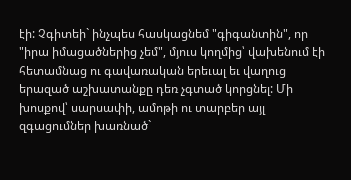էի: Չգիտեի` ինչպես հասկացնեմ "գիգանտին", որ "իրա իմացածներից չեմ", մյուս կողմից՝ վախենում էի հետամնաց ու գավառական երեւալ եւ վաղուց երազած աշխատանքը դեռ չգտած կորցնել: Մի խոսքով՝ սարսափի, ամոթի ու տարբեր այլ զգացումներ խառնած`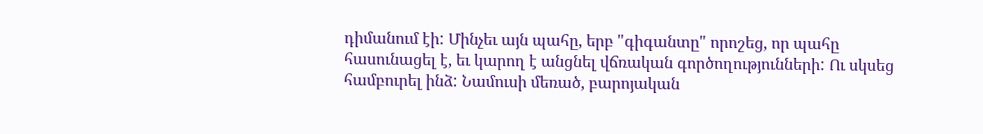դիմանում էի: Մինչեւ այն պահը, երբ "գիգանտը" որոշեց, որ պահը հասունացել է, եւ կարող է անցնել վճռական գործողությունների: Ու սկսեց համբուրել ինձ: Նամուսի մեռած, բարոյական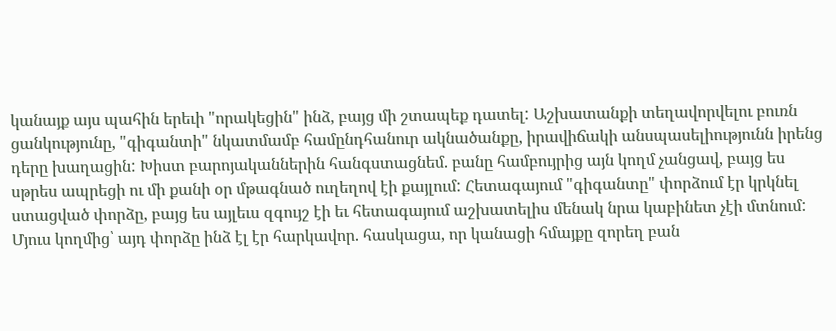կանայք այս պահին երեւի "որակեցին" ինձ, բայց մի շտապեք դատել: Աշխատանքի տեղավորվելու բուռն ցանկությունը, "գիգանտի" նկատմամբ համընդհանուր ակնածանքը, իրավիճակի անսպասելիությունն իրենց դերը խաղացին: Խիստ բարոյականներին հանգստացնեմ. բանը համբույրից այն կողմ չանցավ, բայց ես սթրես ապրեցի ու մի քանի օր մթագնած ուղեղով էի քայլում: Հետագայում "գիգանտը" փորձում էր կրկնել ստացված փորձը, բայց ես այլեւս զգույշ էի եւ հետագայում աշխատելիս մենակ նրա կաբինետ չէի մտնում: Մյուս կողմից՝ այդ փորձը ինձ էլ էր հարկավոր. հասկացա, որ կանացի հմայքը զորեղ բան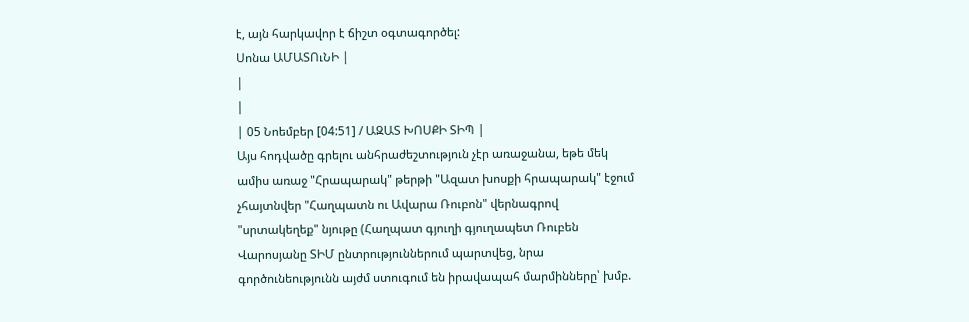է, այն հարկավոր է ճիշտ օգտագործել:
Սոնա ԱՄԱՏՈւՆԻ |
|
|
| 05 Նոեմբեր [04:51] / ԱԶԱՏ ԽՈՍՔԻ ՏԻՊ |
Այս հոդվածը գրելու անհրաժեշտություն չէր առաջանա, եթե մեկ ամիս առաջ "Հրապարակ" թերթի "Ազատ խոսքի հրապարակ" էջում չհայտնվեր "Հաղպատն ու Ավարա Ռուբոն" վերնագրով "սրտակեղեք" նյութը (Հաղպատ գյուղի գյուղապետ Ռուբեն Վարոսյանը ՏԻՄ ընտրություններում պարտվեց, նրա գործունեությունն այժմ ստուգում են իրավապահ մարմինները՝ խմբ.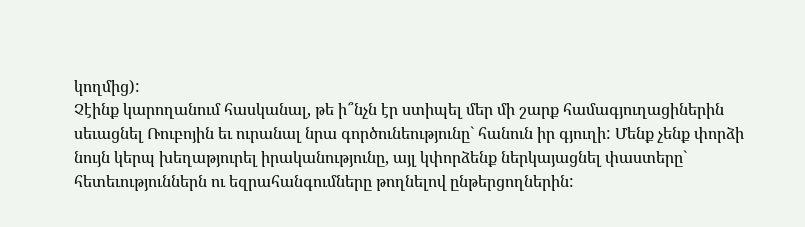կողմից):
Չէինք կարողանում հասկանալ, թե ի՞նչն էր ստիպել մեր մի շարք համագյուղացիներին սեւացնել Ռուբոյին եւ ուրանալ նրա գործունեությունը` հանուն իր գյուղի: Մենք չենք փորձի նույն կերպ խեղաթյուրել իրականությունը, այլ կփորձենք ներկայացնել փաստերը` հետեւություններն ու եզրահանգումները թողնելով ընթերցողներին: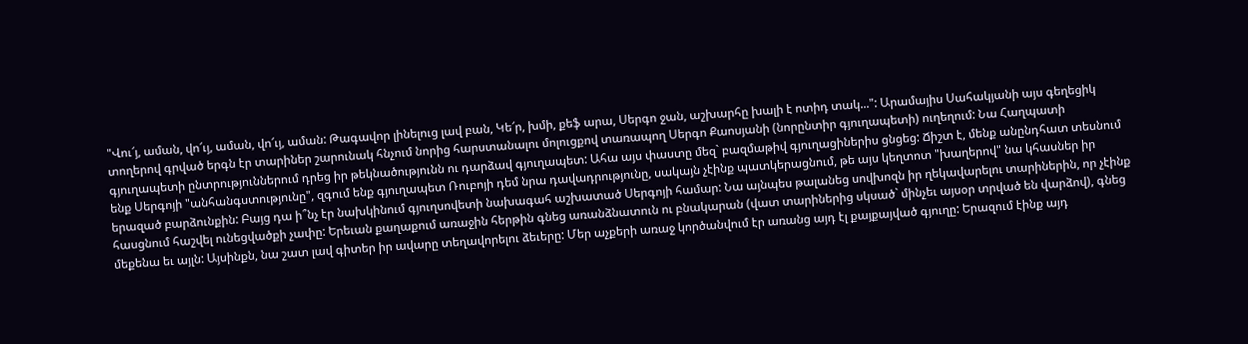"Վու՜յ, աման, վո՜ւյ, աման, վո՜ւյ, աման: Թագավոր լինելուց լավ բան, Կե՜ր, խմի, քեֆ արա, Սերգո ջան, աշխարհը խալի է ոտիդ տակ...": Արամայիս Սահակյանի այս գեղեցիկ տողերով գրված երգն էր տարիներ շարունակ հնչում նորից հարստանալու մոլուցքով տառապող Սերգո Քաոսյանի (նորընտիր գյուղապետի) ուղեղում: Նա Հաղպատի գյուղապետի ընտրություններում դրեց իր թեկնածությունն ու դարձավ գյուղապետ: Ահա այս փաստը մեզ` բազմաթիվ գյուղացիներիս ցնցեց: Ճիշտ է, մենք անընդհատ տեսնում ենք Սերգոյի "անհանգստությունը", զգում ենք գյուղապետ Ռուբոյի դեմ նրա դավադրությունը, սակայն չէինք պատկերացնում, թե այս կեղտոտ "խաղերով" նա կհասներ իր երազած բարձունքին: Բայց դա ի՞նչ էր նախկինում գյուղսովետի նախագահ աշխատած Սերգոյի համար: Նա այնպես թալանեց սովխոզն իր ղեկավարելու տարիներին, որ չէինք հասցնում հաշվել ունեցվածքի չափը: Երեւան քաղաքում առաջին հերթին գնեց առանձնատուն ու բնակարան (վատ տարիներից սկսած` մինչեւ այսօր տրված են վարձով), գնեց մեքենա եւ այլն: Այսինքն, նա շատ լավ գիտեր իր ավարը տեղավորելու ձեւերը: Մեր աչքերի առաջ կործանվում էր առանց այդ էլ քայքայված գյուղը: Երազում էինք այդ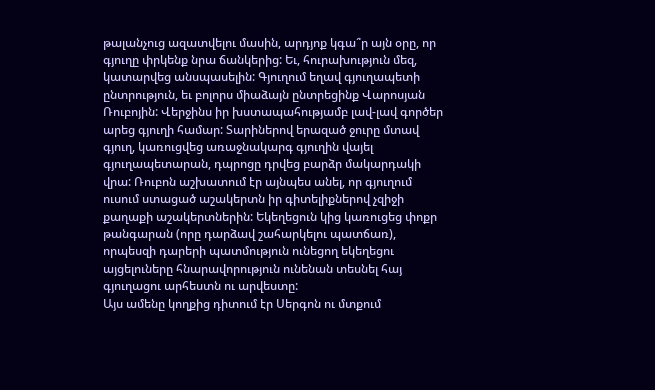թալանչուց ազատվելու մասին, արդյոք կգա՞ր այն օրը, որ գյուղը փրկենք նրա ճանկերից: Եւ, հուրախություն մեզ, կատարվեց անսպասելին: Գյուղում եղավ գյուղապետի ընտրություն, եւ բոլորս միաձայն ընտրեցինք Վարոսյան Ռուբոյին: Վերջինս իր խստապահությամբ լավ-լավ գործեր արեց գյուղի համար: Տարիներով երազած ջուրը մտավ գյուղ, կառուցվեց առաջնակարգ գյուղին վայել գյուղապետարան, դպրոցը դրվեց բարձր մակարդակի վրա: Ռուբոն աշխատում էր այնպես անել, որ գյուղում ուսում ստացած աշակերտն իր գիտելիքներով չզիջի քաղաքի աշակերտներին: Եկեղեցուն կից կառուցեց փոքր թանգարան (որը դարձավ շահարկելու պատճառ), որպեսզի դարերի պատմություն ունեցող եկեղեցու այցելուները հնարավորություն ունենան տեսնել հայ գյուղացու արհեստն ու արվեստը:
Այս ամենը կողքից դիտում էր Սերգոն ու մտքում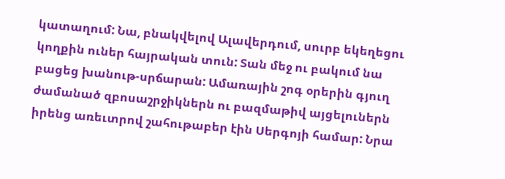կատաղում: Նա, բնակվելով Ալավերդում, սուրբ եկեղեցու կողքին ուներ հայրական տուն: Տան մեջ ու բակում նա բացեց խանութ-սրճարան: Ամառային շոգ օրերին գյուղ ժամանած զբոսաշրջիկներն ու բազմաթիվ այցելուներն իրենց առեւտրով շահութաբեր էին Սերգոյի համար: Նրա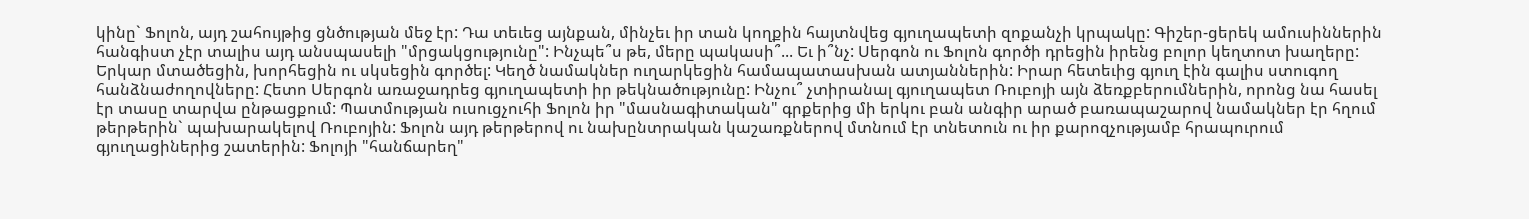կինը` Ֆոլոն, այդ շահույթից ցնծության մեջ էր: Դա տեւեց այնքան, մինչեւ իր տան կողքին հայտնվեց գյուղապետի զոքանչի կրպակը: Գիշեր-ցերեկ ամուսիններին հանգիստ չէր տալիս այդ անսպասելի "մրցակցությունը": Ինչպե՞ս թե, մերը պակասի՞... Եւ ի՞նչ: Սերգոն ու Ֆոլոն գործի դրեցին իրենց բոլոր կեղտոտ խաղերը: Երկար մտածեցին, խորհեցին ու սկսեցին գործել: Կեղծ նամակներ ուղարկեցին համապատասխան ատյաններին: Իրար հետեւից գյուղ էին գալիս ստուգող հանձնաժողովները: Հետո Սերգոն առաջադրեց գյուղապետի իր թեկնածությունը: Ինչու՞ չտիրանալ գյուղապետ Ռուբոյի այն ձեռքբերումներին, որոնց նա հասել էր տասը տարվա ընթացքում: Պատմության ուսուցչուհի Ֆոլոն իր "մասնագիտական" գրքերից մի երկու բան անգիր արած բառապաշարով նամակներ էր հղում թերթերին` պախարակելով Ռուբոյին: Ֆոլոն այդ թերթերով ու նախընտրական կաշառքներով մտնում էր տնետուն ու իր քարոզչությամբ հրապուրում գյուղացիներից շատերին: Ֆոլոյի "հանճարեղ"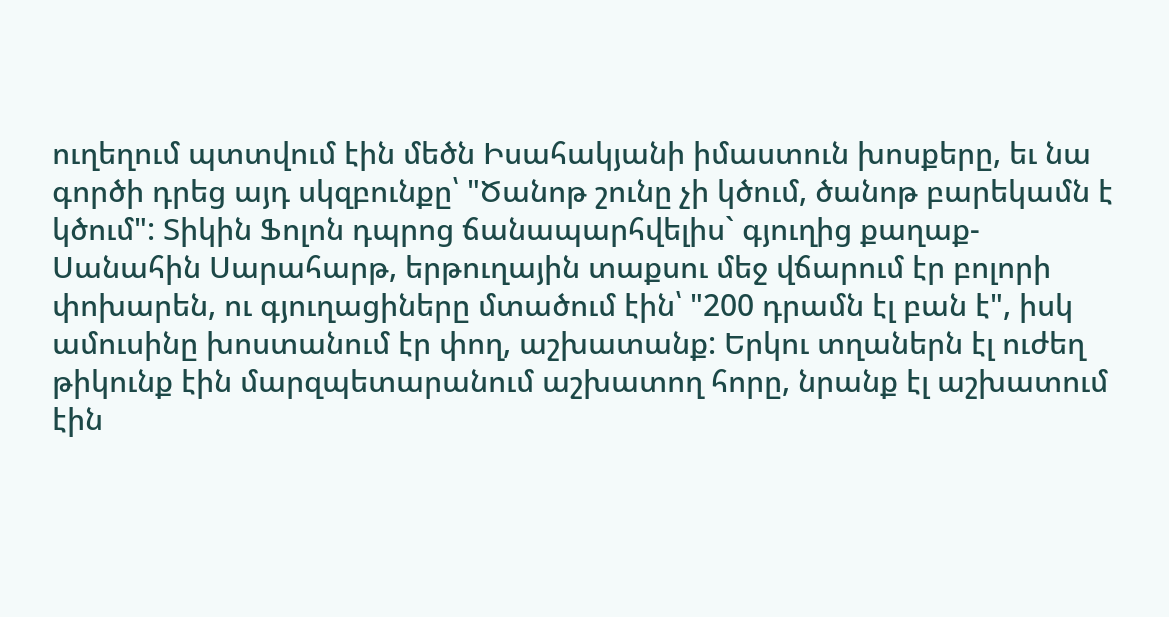ուղեղում պտտվում էին մեծն Իսահակյանի իմաստուն խոսքերը, եւ նա գործի դրեց այդ սկզբունքը՝ "Ծանոթ շունը չի կծում, ծանոթ բարեկամն է կծում": Տիկին Ֆոլոն դպրոց ճանապարհվելիս` գյուղից քաղաք-Սանահին Սարահարթ, երթուղային տաքսու մեջ վճարում էր բոլորի փոխարեն, ու գյուղացիները մտածում էին՝ "200 դրամն էլ բան է", իսկ ամուսինը խոստանում էր փող, աշխատանք: Երկու տղաներն էլ ուժեղ թիկունք էին մարզպետարանում աշխատող հորը, նրանք էլ աշխատում էին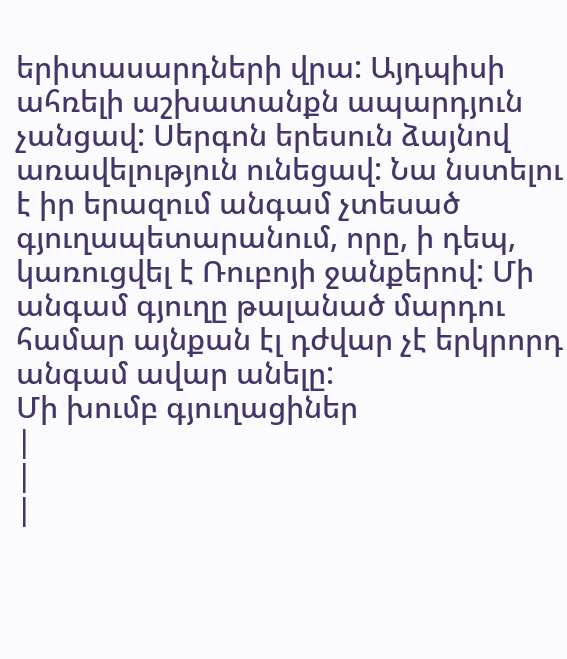երիտասարդների վրա: Այդպիսի ահռելի աշխատանքն ապարդյուն չանցավ: Սերգոն երեսուն ձայնով առավելություն ունեցավ: Նա նստելու է իր երազում անգամ չտեսած գյուղապետարանում, որը, ի դեպ, կառուցվել է Ռուբոյի ջանքերով: Մի անգամ գյուղը թալանած մարդու համար այնքան էլ դժվար չէ երկրորդ անգամ ավար անելը:
Մի խումբ գյուղացիներ
|
|
|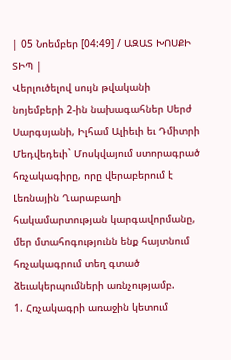| 05 Նոեմբեր [04:49] / ԱԶԱՏ ԽՈՍՔԻ ՏԻՊ |
Վերլուծելով սույն թվականի նոյեմբերի 2-ին նախագահներ Սերժ Սարգսյանի, Իլհամ Ալիեւի եւ Դմիտրի Մեդվեդեւի` Մոսկվայում ստորագրած հռչակագիրը, որը վերաբերում է Լեռնային Ղարաբաղի հակամարտության կարգավորմանը, մեր մտահոգությունն ենք հայտնում հռչակագրում տեղ գտած ձեւակերպումների առնչությամբ.
1. Հռչակագրի առաջին կետում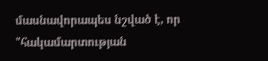մասնավորապես նշված է, որ "հակամարտության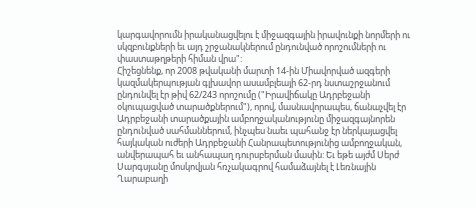կարգավորումն իրականացվելու է միջազգային իրավունքի նորմերի ու սկզբունքների եւ այդ շրջանակներում ընդունված որոշումների ու փաստաթղթերի հիման վրա":
Հիշեցնենք, որ 2008 թվականի մարտի 14-ին Միավորված ազգերի կազմակերպության գլխավոր ասամբլեայի 62-րդ նստաշրջանում ընդունվել էր թիվ 62/243 որոշումը ("Իրավիճակը Ադրբեջանի օկուպացված տարածքներում"), որով, մասնավորապես, ճանաչվել էր Ադրբեջանի տարածքային ամբողջականությունը միջազգայնորեն ընդունված սահմաններում, ինչպես նաեւ պահանջ էր ներկայացվել հայկական ուժերի Ադրբեջանի Հանրապետությունից ամբողջական, անվերապահ եւ անհապաղ դուրսբերման մասին: Եւ եթե այժմ Սերժ Սարգսյանը մոսկովյան հռչակագրով համաձայնել է Լեռնային Ղարաբաղի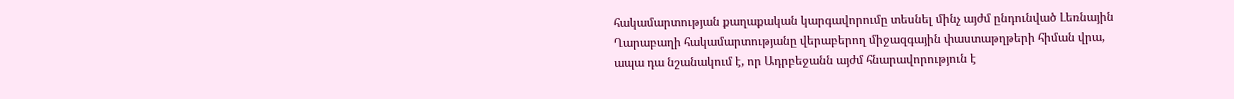հակամարտության քաղաքական կարգավորումը տեսնել մինչ այժմ ընդունված Լեռնային Ղարաբաղի հակամարտությանը վերաբերող միջազգային փաստաթղթերի հիման վրա, ապա դա նշանակում է, որ Ադրբեջանն այժմ հնարավորություն է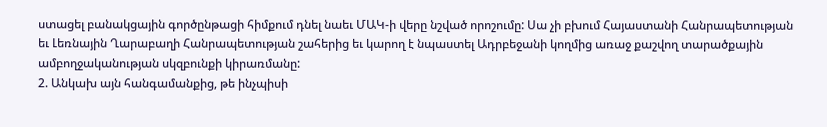ստացել բանակցային գործընթացի հիմքում դնել նաեւ ՄԱԿ-ի վերը նշված որոշումը: Սա չի բխում Հայաստանի Հանրապետության եւ Լեռնային Ղարաբաղի Հանրապետության շահերից եւ կարող է նպաստել Ադրբեջանի կողմից առաջ քաշվող տարածքային ամբողջականության սկզբունքի կիրառմանը:
2. Անկախ այն հանգամանքից, թե ինչպիսի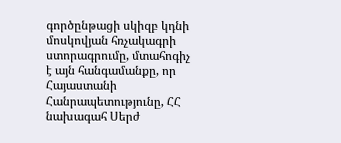գործընթացի սկիզբ կդնի մոսկովյան հռչակագրի ստորագրումը, մտահոգիչ է այն հանգամանքը, որ Հայաստանի Հանրապետությունը, ՀՀ նախագահ Սերժ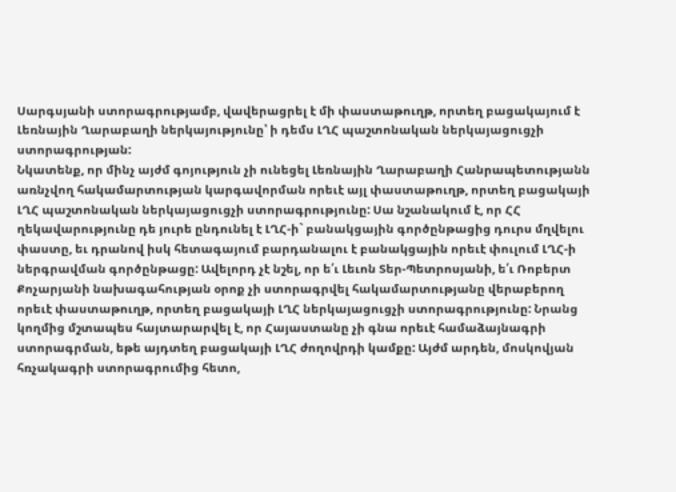Սարգսյանի ստորագրությամբ, վավերացրել է մի փաստաթուղթ, որտեղ բացակայում է Լեռնային Ղարաբաղի ներկայությունը՝ ի դեմս ԼՂՀ պաշտոնական ներկայացուցչի ստորագրության:
Նկատենք, որ մինչ այժմ գոյություն չի ունեցել Լեռնային Ղարաբաղի Հանրապետությանն առնչվող հակամարտության կարգավորման որեւէ այլ փաստաթուղթ, որտեղ բացակայի ԼՂՀ պաշտոնական ներկայացուցչի ստորագրությունը: Սա նշանակում է, որ ՀՀ ղեկավարությունը դե յուրե ընդունել է ԼՂՀ-ի` բանակցային գործընթացից դուրս մղվելու փաստը, եւ դրանով իսկ հետագայում բարդանալու է բանակցային որեւէ փուլում ԼՂՀ-ի ներգրավման գործընթացը: Ավելորդ չէ նշել, որ ե՛ւ Լեւոն Տեր-Պետրոսյանի, ե՛ւ Ռոբերտ Քոչարյանի նախագահության օրոք չի ստորագրվել հակամարտությանը վերաբերող որեւէ փաստաթուղթ, որտեղ բացակայի ԼՂՀ ներկայացուցչի ստորագրությունը: Նրանց կողմից մշտապես հայտարարվել է, որ Հայաստանը չի գնա որեւէ համաձայնագրի ստորագրման, եթե այդտեղ բացակայի ԼՂՀ ժողովրդի կամքը: Այժմ արդեն, մոսկովյան հռչակագրի ստորագրումից հետո,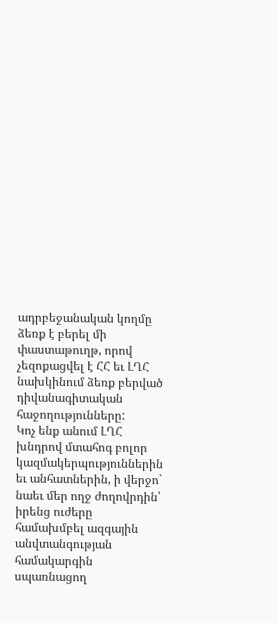ադրբեջանական կողմը ձեռք է բերել մի փաստաթուղթ, որով չեզոքացվել է ՀՀ եւ ԼՂՀ նախկինում ձեռք բերված դիվանագիտական հաջողությունները:
Կոչ ենք անում ԼՂՀ խնդրով մտահոգ բոլոր կազմակերպություններին եւ անհատներին, ի վերջո` նաեւ մեր ողջ ժողովրդին՝ իրենց ուժերը համախմբել ազգային անվտանգության համակարգին սպառնացող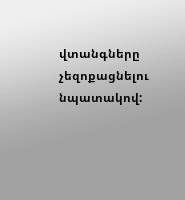վտանգները չեզոքացնելու նպատակով: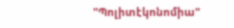"Պոլիտէկոնոմիա"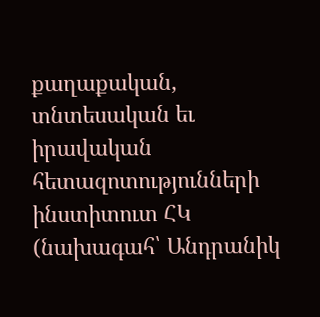քաղաքական, տնտեսական եւ իրավական հետազոտությունների
ինստիտուտ ՀԿ (նախագահ՝ Անդրանիկ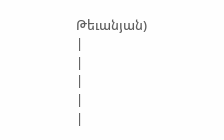Թեւանյան)
|
|
|
|
|